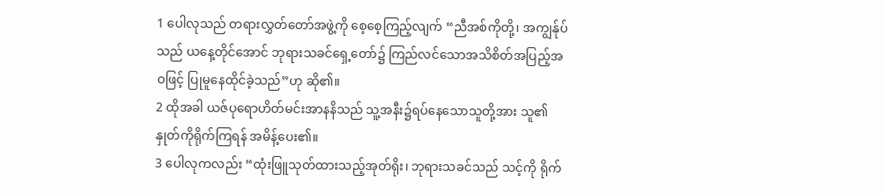1 ပေါလုသည် တရားလွှတ်တော်အဖွဲ့ကို စေ့စေ့ကြည့်လျက် “ညီအစ်ကိုတို့၊ အကျွန်ုပ်သည် ယနေ့တိုင်အောင် ဘုရားသခင်ရှေ့တော်၌ ကြည်လင်သောအသိစိတ်အပြည့်အဝဖြင့် ပြုမူနေထိုင်ခဲ့သည်”ဟု ဆို၏။
2 ထိုအခါ ယဇ်ပုရောဟိတ်မင်းအာနနိသည် သူ့အနီး၌ရပ်နေသောသူတို့အား သူ၏နှုတ်ကိုရိုက်ကြရန် အမိန့်ပေး၏။
3 ပေါလုကလည်း “ထုံးဖြူသုတ်ထားသည့်အုတ်ရိုး၊ ဘုရားသခင်သည် သင့်ကို ရိုက်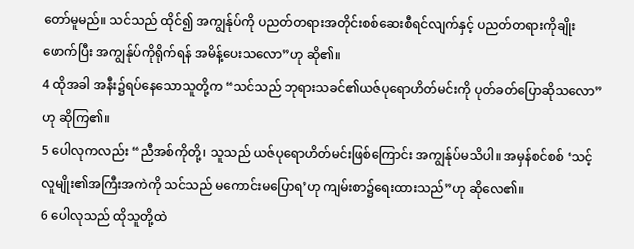တော်မူမည်။ သင်သည် ထိုင်၍ အကျွန်ုပ်ကို ပညတ်တရားအတိုင်းစစ်ဆေးစီရင်လျက်နှင့် ပညတ်တရားကိုချိုးဖောက်ပြီး အကျွန်ုပ်ကိုရိုက်ရန် အမိန့်ပေးသလော”ဟု ဆို၏။
4 ထိုအခါ အနီး၌ရပ်နေသောသူတို့က “သင်သည် ဘုရားသခင်၏ယဇ်ပုရောဟိတ်မင်းကို ပုတ်ခတ်ပြောဆိုသလော”ဟု ဆိုကြ၏။
5 ပေါလုကလည်း “ညီအစ်ကိုတို့၊ သူသည် ယဇ်ပုရောဟိတ်မင်းဖြစ်ကြောင်း အကျွန်ုပ်မသိပါ။ အမှန်စင်စစ် ‘သင့်လူမျိုး၏အကြီးအကဲကို သင်သည် မကောင်းမပြောရ’ဟု ကျမ်းစာ၌ရေးထားသည်”ဟု ဆိုလေ၏။
6 ပေါလုသည် ထိုသူတို့ထဲ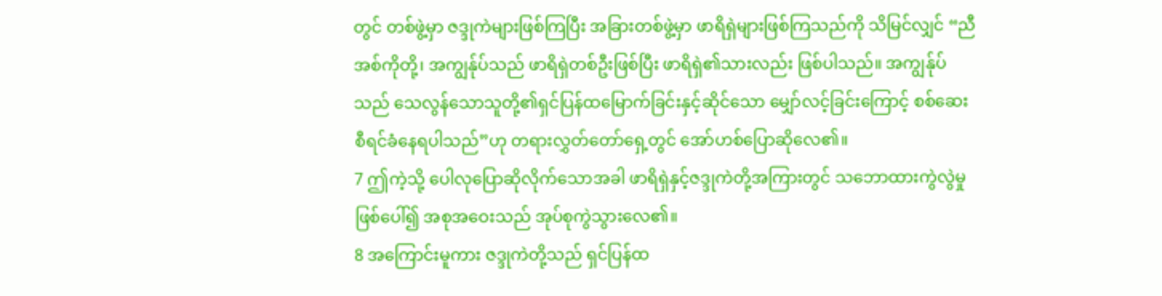တွင် တစ်ဖွဲ့မှာ ဇဒ္ဒုကဲများဖြစ်ကြပြီး အခြားတစ်ဖွဲ့မှာ ဖာရိရှဲများဖြစ်ကြသည်ကို သိမြင်လျှင် “ညီအစ်ကိုတို့၊ အကျွန်ုပ်သည် ဖာရိရှဲတစ်ဦးဖြစ်ပြီး ဖာရိရှဲ၏သားလည်း ဖြစ်ပါသည်။ အကျွန်ုပ်သည် သေလွန်သောသူတို့၏ရှင်ပြန်ထမြောက်ခြင်းနှင့်ဆိုင်သော မျှော်လင့်ခြင်းကြောင့် စစ်ဆေးစီရင်ခံနေရပါသည်”ဟု တရားလွှတ်တော်ရှေ့တွင် အော်ဟစ်ပြောဆိုလေ၏။
7 ဤကဲ့သို့ ပေါလုပြောဆိုလိုက်သောအခါ ဖာရိရှဲနှင့်ဇဒ္ဒုကဲတို့အကြားတွင် သဘောထားကွဲလွဲမှုဖြစ်ပေါ်၍ အစုအဝေးသည် အုပ်စုကွဲသွားလေ၏။
8 အကြောင်းမူကား ဇဒ္ဒုကဲတို့သည် ရှင်ပြန်ထ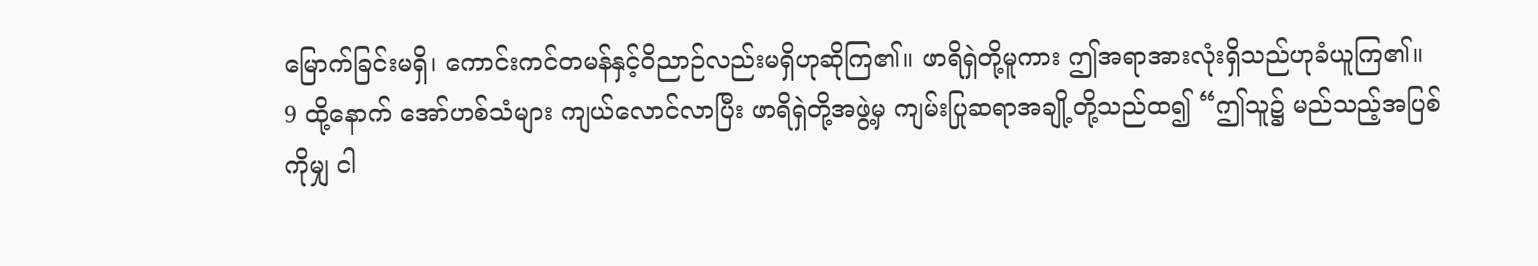မြောက်ခြင်းမရှိ၊ ကောင်းကင်တမန်နှင့်ဝိညာဉ်လည်းမရှိဟုဆိုကြ၏။ ဖာရိရှဲတို့မူကား ဤအရာအားလုံးရှိသည်ဟုခံယူကြ၏။
9 ထို့နောက် အော်ဟစ်သံများ ကျယ်လောင်လာပြီး ဖာရိရှဲတို့အဖွဲ့မှ ကျမ်းပြုဆရာအချို့တို့သည်ထ၍ “ဤသူ၌ မည်သည့်အပြစ်ကိုမျှ ငါ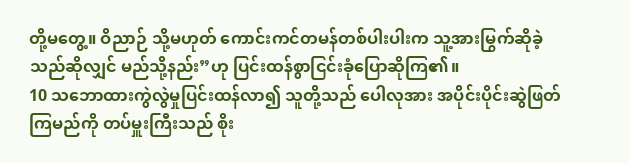တို့မတွေ့။ ဝိညာဉ် သို့မဟုတ် ကောင်းကင်တမန်တစ်ပါးပါးက သူ့အားမြွက်ဆိုခဲ့သည်ဆိုလျှင် မည်သို့နည်း”ဟု ပြင်းထန်စွာငြင်းခုံပြောဆိုကြ၏။
10 သဘောထားကွဲလွဲမှုပြင်းထန်လာ၍ သူတို့သည် ပေါလုအား အပိုင်းပိုင်းဆွဲဖြတ်ကြမည်ကို တပ်မှူးကြီးသည် စိုး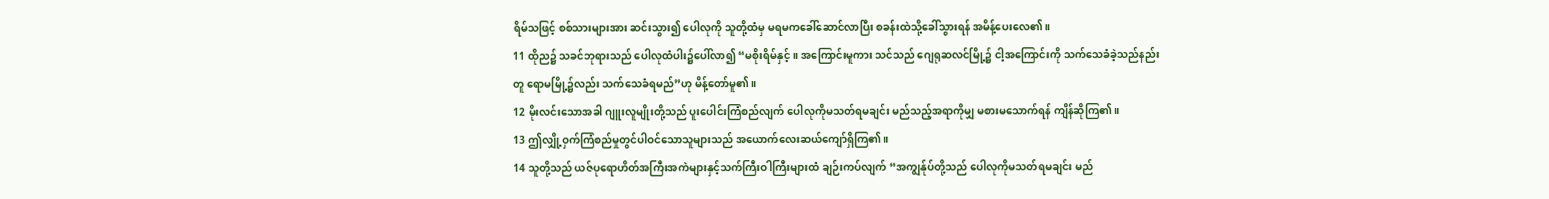ရိမ်သဖြင့် စစ်သားများအား ဆင်းသွား၍ ပေါလုကို သူတို့ထံမှ မရမကခေါ်ဆောင်လာပြီး စခန်းထဲသို့ခေါ်သွားရန် အမိန့်ပေးလေ၏။
11 ထိုည၌ သခင်ဘုရားသည် ပေါလုထံပါး၌ပေါ်လာ၍ “မစိုးရိမ်နှင့်။ အကြောင်းမူကား သင်သည် ဂျေရုဆလင်မြို့၌ ငါ့အကြောင်းကို သက်သေခံခဲ့သည်နည်းတူ ရောမမြို့၌လည်း သက်သေခံရမည်”ဟု မိန့်တော်မူ၏။
12 မိုးလင်းသောအခါ ဂျူးလူမျိုးတို့သည် ပူးပေါင်းကြံစည်လျက် ပေါလုကိုမသတ်ရမချင်း မည်သည့်အရာကိုမျှ မစားမသောက်ရန် ကျိန်ဆိုကြ၏။
13 ဤလျှို့ဝှက်ကြံစည်မှုတွင်ပါဝင်သောသူများသည် အယောက်လေးဆယ်ကျော်ရှိကြ၏။
14 သူတို့သည် ယဇ်ပုရောဟိတ်အကြီးအကဲများနှင့်သက်ကြီးဝါကြီးများထံ ချဉ်းကပ်လျက် “အကျွန်ုပ်တို့သည် ပေါလုကိုမသတ်ရမချင်း မည်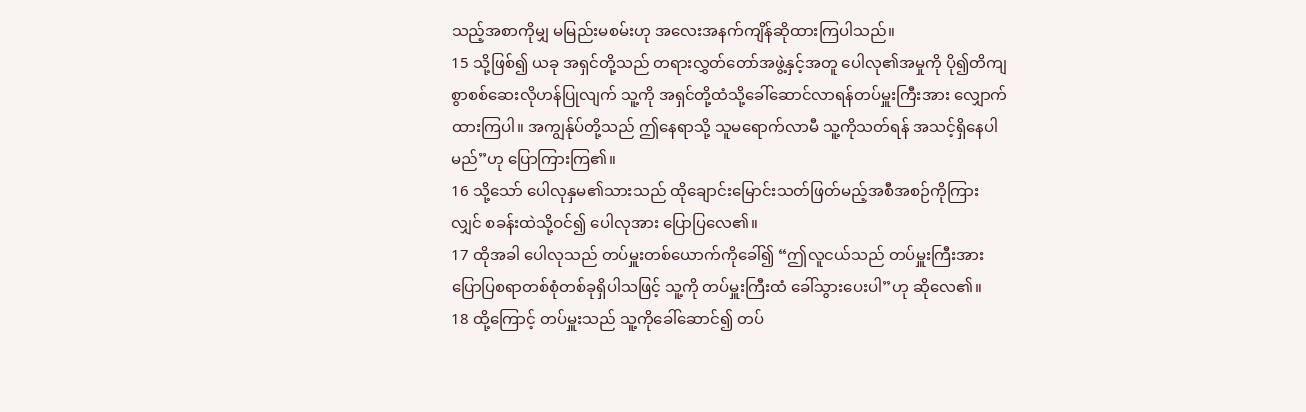သည့်အစာကိုမျှ မမြည်းမစမ်းဟု အလေးအနက်ကျိန်ဆိုထားကြပါသည်။
15 သို့ဖြစ်၍ ယခု အရှင်တို့သည် တရားလွှတ်တော်အဖွဲ့နှင့်အတူ ပေါလု၏အမှုကို ပို၍တိကျစွာစစ်ဆေးလိုဟန်ပြုလျက် သူ့ကို အရှင်တို့ထံသို့ခေါ်ဆောင်လာရန်တပ်မှူးကြီးအား လျှောက်ထားကြပါ။ အကျွန်ုပ်တို့သည် ဤနေရာသို့ သူမရောက်လာမီ သူ့ကိုသတ်ရန် အသင့်ရှိနေပါမည်”ဟု ပြောကြားကြ၏။
16 သို့သော် ပေါလုနှမ၏သားသည် ထိုချောင်းမြောင်းသတ်ဖြတ်မည့်အစီအစဉ်ကိုကြားလျှင် စခန်းထဲသို့ဝင်၍ ပေါလုအား ပြောပြလေ၏။
17 ထိုအခါ ပေါလုသည် တပ်မှူးတစ်ယောက်ကိုခေါ်၍ “ဤလူငယ်သည် တပ်မှူးကြီးအား ပြောပြစရာတစ်စုံတစ်ခုရှိပါသဖြင့် သူ့ကို တပ်မှူးကြီးထံ ခေါ်သွားပေးပါ”ဟု ဆိုလေ၏။
18 ထို့ကြောင့် တပ်မှူးသည် သူ့ကိုခေါ်ဆောင်၍ တပ်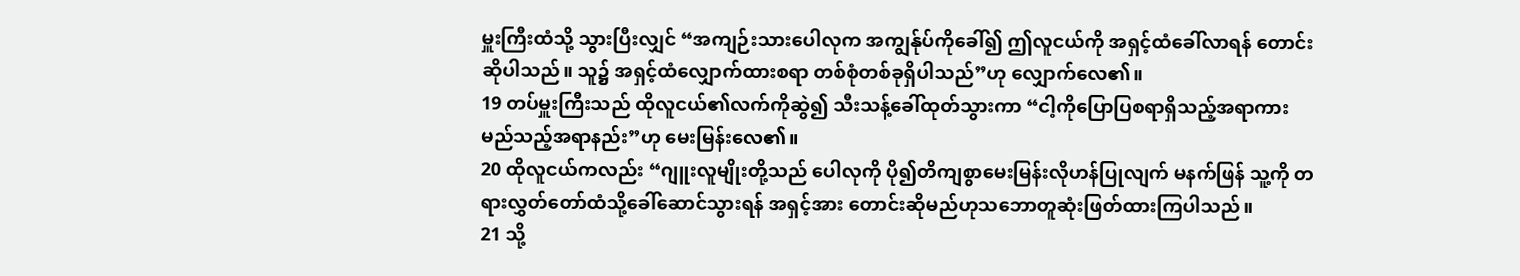မှူးကြီးထံသို့ သွားပြီးလျှင် “အကျဉ်းသားပေါလုက အကျွန်ုပ်ကိုခေါ်၍ ဤလူငယ်ကို အရှင့်ထံခေါ်လာရန် တောင်းဆိုပါသည်။ သူ၌ အရှင့်ထံလျှောက်ထားစရာ တစ်စုံတစ်ခုရှိပါသည်”ဟု လျှောက်လေ၏။
19 တပ်မှူးကြီးသည် ထိုလူငယ်၏လက်ကိုဆွဲ၍ သီးသန့်ခေါ်ထုတ်သွားကာ “ငါ့ကိုပြောပြစရာရှိသည့်အရာကား မည်သည့်အရာနည်း”ဟု မေးမြန်းလေ၏။
20 ထိုလူငယ်ကလည်း “ဂျူးလူမျိုးတို့သည် ပေါလုကို ပို၍တိကျစွာမေးမြန်းလိုဟန်ပြုလျက် မနက်ဖြန် သူ့ကို တရားလွှတ်တော်ထံသို့ခေါ်ဆောင်သွားရန် အရှင့်အား တောင်းဆိုမည်ဟုသဘောတူဆုံးဖြတ်ထားကြပါသည်။
21 သို့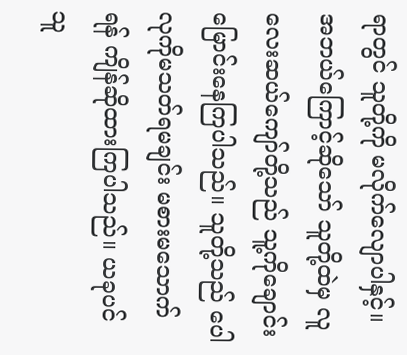ရာတွင် သူတို့ကို မလိုက်လျောပါနှင့်။ အဘယ်ကြောင့်ဆိုသော် သူတို့ထဲမှ လူလေးဆယ်ကျော်တို့သည် သူ့ကိုချောင်းမြောင်းနေကြပါသည်။ သူတို့သည် ပေါလုကိုမသတ်ရမချင်း မစားမသောက်ရန် ကျိန်ဆိုထားကြပါသည်။ ယခုပင် သူ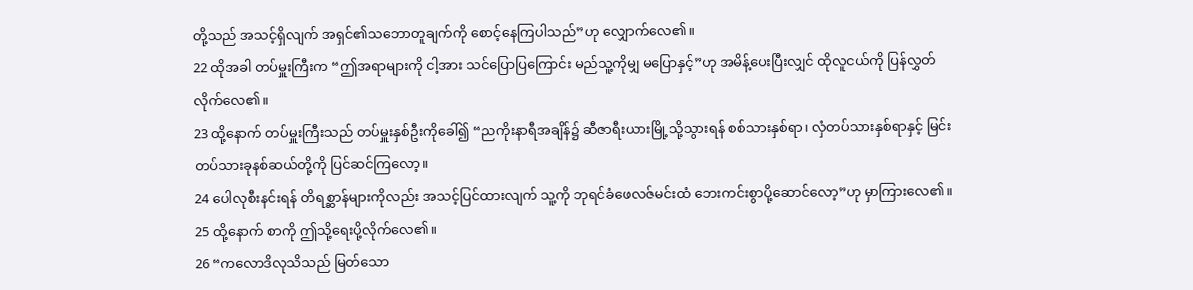တို့သည် အသင့်ရှိလျက် အရှင်၏သဘောတူချက်ကို စောင့်နေကြပါသည်”ဟု လျှောက်လေ၏။
22 ထိုအခါ တပ်မှူးကြီးက “ဤအရာများကို ငါ့အား သင်ပြောပြကြောင်း မည်သူ့ကိုမျှ မပြောနှင့်”ဟု အမိန့်ပေးပြီးလျှင် ထိုလူငယ်ကို ပြန်လွှတ်လိုက်လေ၏။
23 ထို့နောက် တပ်မှူးကြီးသည် တပ်မှူးနှစ်ဦးကိုခေါ်၍ “ညကိုးနာရီအချိန်၌ ဆီဇာရီးယားမြို့သို့သွားရန် စစ်သားနှစ်ရာ၊ လှံတပ်သားနှစ်ရာနှင့် မြင်းတပ်သားခုနစ်ဆယ်တို့ကို ပြင်ဆင်ကြလော့။
24 ပေါလုစီးနင်းရန် တိရစ္ဆာန်များကိုလည်း အသင့်ပြင်ထားလျက် သူ့ကို ဘုရင်ခံဖေလဇ်မင်းထံ ဘေးကင်းစွာပို့ဆောင်လော့”ဟု မှာကြားလေ၏။
25 ထို့နောက် စာကို ဤသို့ရေးပို့လိုက်လေ၏။
26 “ကလောဒိလုသိသည် မြတ်သော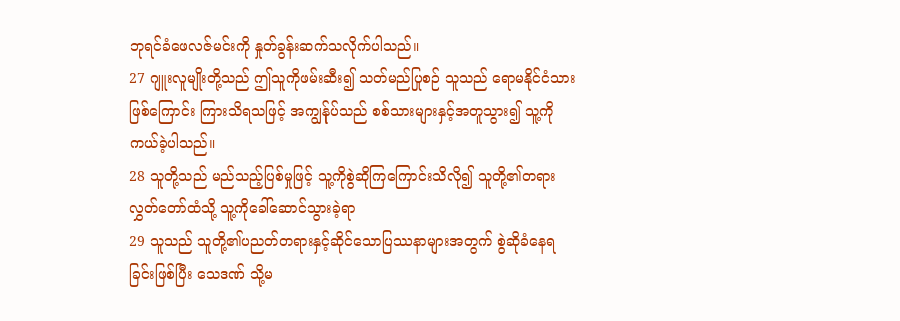ဘုရင်ခံဖေလဇ်မင်းကို နှုတ်ခွန်းဆက်သလိုက်ပါသည်။
27 ဂျူးလူမျိုးတို့သည် ဤသူကိုဖမ်းဆီး၍ သတ်မည်ပြုစဉ် သူသည် ရောမနိုင်ငံသားဖြစ်ကြောင်း ကြားသိရသဖြင့် အကျွန်ုပ်သည် စစ်သားများနှင့်အတူသွား၍ သူ့ကို ကယ်ခဲ့ပါသည်။
28 သူတို့သည် မည်သည့်ပြစ်မှုဖြင့် သူ့ကိုစွဲဆိုကြကြောင်းသိလို၍ သူတို့၏တရားလွှတ်တော်ထံသို့ သူ့ကိုခေါ်ဆောင်သွားခဲ့ရာ
29 သူသည် သူတို့၏ပညတ်တရားနှင့်ဆိုင်သောပြဿနာများအတွက် စွဲဆိုခံနေရခြင်းဖြစ်ပြီး သေဒဏ် သို့မ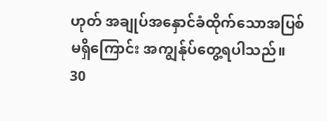ဟုတ် အချုပ်အနှောင်ခံထိုက်သောအပြစ်မရှိကြောင်း အကျွန်ုပ်တွေ့ရပါသည်။
30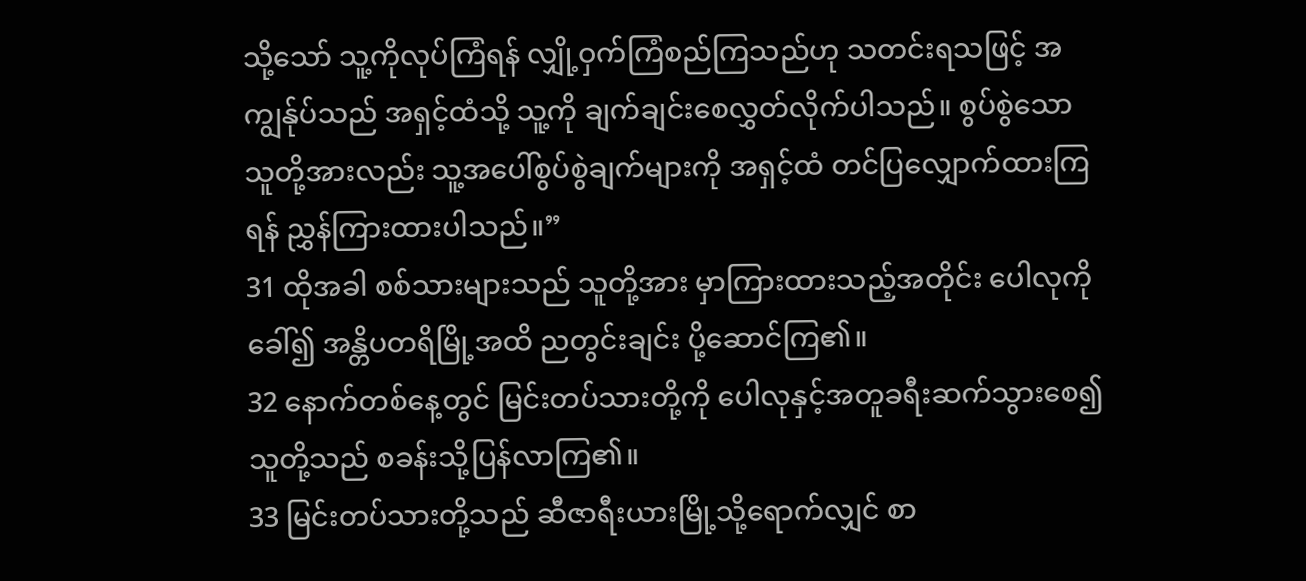သို့သော် သူ့ကိုလုပ်ကြံရန် လျှို့ဝှက်ကြံစည်ကြသည်ဟု သတင်းရသဖြင့် အကျွန်ုပ်သည် အရှင့်ထံသို့ သူ့ကို ချက်ချင်းစေလွှတ်လိုက်ပါသည်။ စွပ်စွဲသောသူတို့အားလည်း သူ့အပေါ်စွပ်စွဲချက်များကို အရှင့်ထံ တင်ပြလျှောက်ထားကြရန် ညွှန်ကြားထားပါသည်။”
31 ထိုအခါ စစ်သားများသည် သူတို့အား မှာကြားထားသည့်အတိုင်း ပေါလုကိုခေါ်၍ အန္တိပတရိမြို့အထိ ညတွင်းချင်း ပို့ဆောင်ကြ၏။
32 နောက်တစ်နေ့တွင် မြင်းတပ်သားတို့ကို ပေါလုနှင့်အတူခရီးဆက်သွားစေ၍ သူတို့သည် စခန်းသို့ပြန်လာကြ၏။
33 မြင်းတပ်သားတို့သည် ဆီဇာရီးယားမြို့သို့ရောက်လျှင် စာ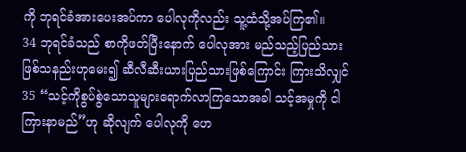ကို ဘုရင်ခံအားပေးအပ်ကာ ပေါလုကိုလည်း သူ့ထံသို့အပ်ကြ၏။
34 ဘုရင်ခံသည် စာကိုဖတ်ပြီးနောက် ပေါလုအား မည်သည့်ပြည်သားဖြစ်သနည်းဟုမေး၍ ဆီလီဆီးယားပြည်သားဖြစ်ကြောင်း ကြားသိလျှင်
35 “သင့်ကိုစွပ်စွဲသောသူများရောက်လာကြသောအခါ သင့်အမှုကို ငါကြားနာမည်”ဟု ဆိုလျက် ပေါလုကို ဟေ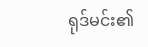ရုဒ်မင်း၏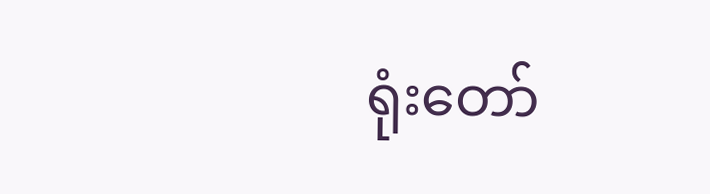ရုံးတော်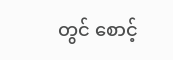တွင် စောင့်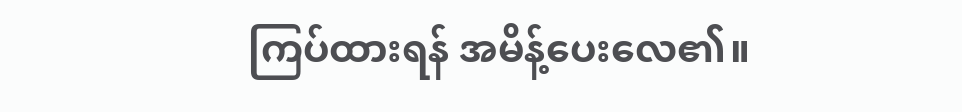ကြပ်ထားရန် အမိန့်ပေးလေ၏။